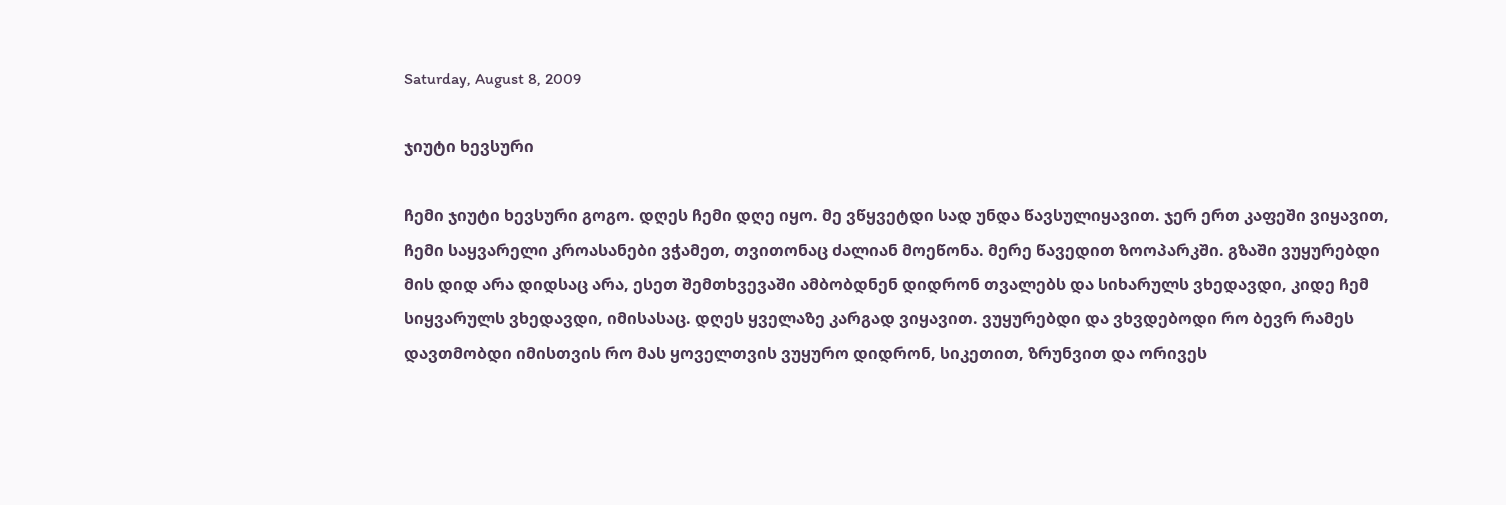Saturday, August 8, 2009

ჯიუტი ხევსური

ჩემი ჯიუტი ხევსური გოგო. დღეს ჩემი დღე იყო. მე ვწყვეტდი სად უნდა წავსულიყავით. ჯერ ერთ კაფეში ვიყავით, ჩემი საყვარელი კროასანები ვჭამეთ, თვითონაც ძალიან მოეწონა. მერე წავედით ზოოპარკში. გზაში ვუყურებდი მის დიდ არა დიდსაც არა, ესეთ შემთხვევაში ამბობდნენ დიდრონ თვალებს და სიხარულს ვხედავდი, კიდე ჩემ სიყვარულს ვხედავდი, იმისასაც. დღეს ყველაზე კარგად ვიყავით. ვუყურებდი და ვხვდებოდი რო ბევრ რამეს დავთმობდი იმისთვის რო მას ყოველთვის ვუყურო დიდრონ, სიკეთით, ზრუნვით და ორივეს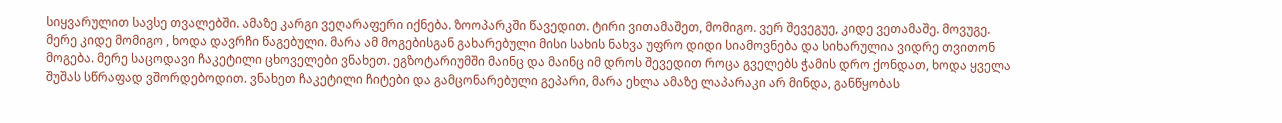სიყვარულით სავსე თვალებში. ამაზე კარგი ვეღარაფერი იქნება. ზოოპარკში წავედით. ტირი ვითამაშეთ, მომიგო. ვერ შევეგუე, კიდე ვეთამაშე. მოვუგე. მერე კიდე მომიგო , ხოდა დავრჩი წაგებული. მარა ამ მოგებისგან გახარებული მისი სახის ნახვა უფრო დიდი სიამოვნება და სიხარულია ვიდრე თვითონ მოგება. მერე საცოდავი ჩაკეტილი ცხოველები ვნახეთ. ეგზოტარიუმში მაინც და მაინც იმ დროს შევედით როცა გველებს ჭამის დრო ქონდათ, ხოდა ყველა შუშას სწრაფად ვშორდებოდით. ვნახეთ ჩაკეტილი ჩიტები და გამცონარებული გეპარი, მარა ეხლა ამაზე ლაპარაკი არ მინდა, განწყობას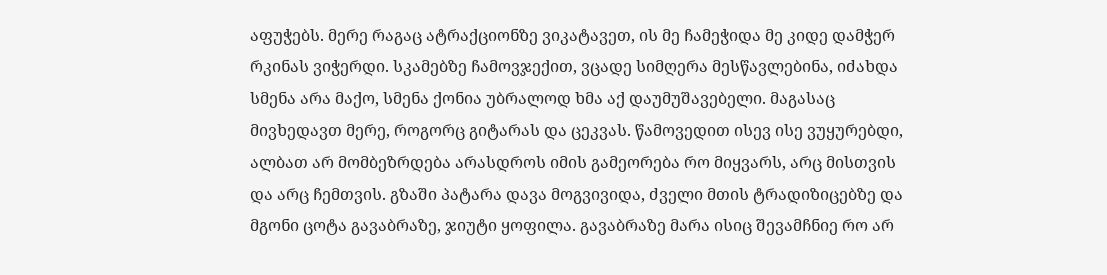აფუჭებს. მერე რაგაც ატრაქციონზე ვიკატავეთ, ის მე ჩამეჭიდა მე კიდე დამჭერ რკინას ვიჭერდი. სკამებზე ჩამოვჯექით, ვცადე სიმღერა მესწავლებინა, იძახდა სმენა არა მაქო, სმენა ქონია უბრალოდ ხმა აქ დაუმუშავებელი. მაგასაც მივხედავთ მერე, როგორც გიტარას და ცეკვას. წამოვედით ისევ ისე ვუყურებდი, ალბათ არ მომბეზრდება არასდროს იმის გამეორება რო მიყვარს, არც მისთვის და არც ჩემთვის. გზაში პატარა დავა მოგვივიდა, ძველი მთის ტრადიზიცებზე და მგონი ცოტა გავაბრაზე, ჯიუტი ყოფილა. გავაბრაზე მარა ისიც შევამჩნიე რო არ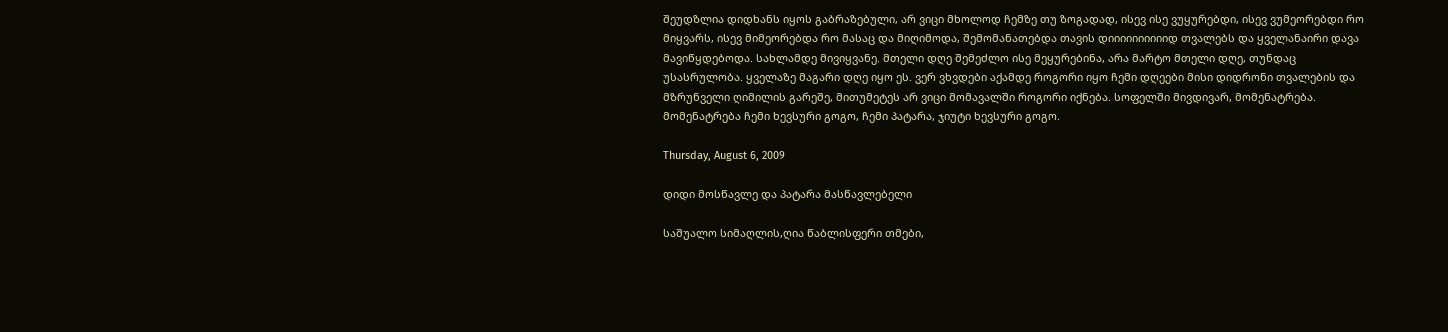შეუდზლია დიდხანს იყოს გაბრაზებული, არ ვიცი მხოლოდ ჩემზე თუ ზოგადად, ისევ ისე ვუყურებდი, ისევ ვუმეორებდი რო მიყვარს, ისევ მიმეორებდა რო მასაც და მიღიმოდა, შემომანათებდა თავის დიიიიიიიიიიდ თვალებს და ყველანაირი დავა მავიწყდებოდა. სახლამდე მივიყვანე. მთელი დღე შემეძლო ისე მეყურებინა, არა მარტო მთელი დღე, თუნდაც უსასრულობა. ყველაზე მაგარი დღე იყო ეს. ვერ ვხვდები აქამდე როგორი იყო ჩემი დღეები მისი დიდრონი თვალების და მზრუნველი ღიმილის გარეშე, მითუმეტეს არ ვიცი მომავალში როგორი იქნება. სოფელში მივდივარ, მომენატრება. მომენატრება ჩემი ხევსური გოგო, ჩემი პატარა, ჯიუტი ხევსური გოგო.

Thursday, August 6, 2009

დიდი მოსწავლე და პატარა მასწავლებელი

საშუალო სიმაღლის,ღია წაბლისფერი თმები,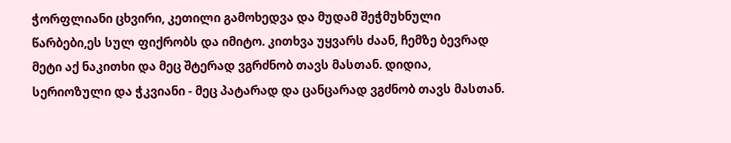ჭორფლიანი ცხვირი, კეთილი გამოხედვა და მუდამ შეჭმუხნული წარბები,ეს სულ ფიქრობს და იმიტო. კითხვა უყვარს ძაან, ჩემზე ბევრად მეტი აქ ნაკითხი და მეც შტერად ვგრძნობ თავს მასთან. დიდია, სერიოზული და ჭკვიანი - მეც პატარად და ცანცარად ვგძნობ თავს მასთან.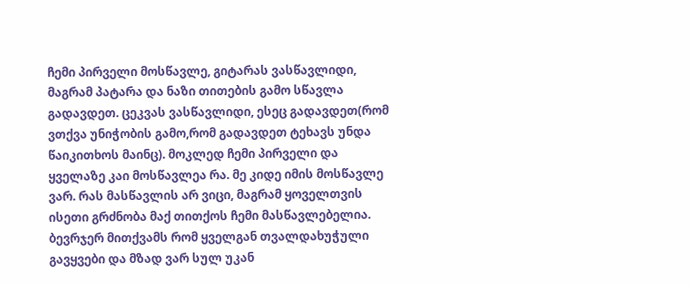ჩემი პირველი მოსწავლე, გიტარას ვასწავლიდი, მაგრამ პატარა და ნაზი თითების გამო სწავლა გადავდეთ. ცეკვას ვასწავლიდი, ესეც გადავდეთ(რომ ვთქვა უნიჭობის გამო,რომ გადავდეთ ტეხავს უნდა წაიკითხოს მაინც). მოკლედ ჩემი პირველი და ყველაზე კაი მოსწავლეა რა. მე კიდე იმის მოსწავლე ვარ. რას მასწავლის არ ვიცი, მაგრამ ყოველთვის ისეთი გრძნობა მაქ თითქოს ჩემი მასწავლებელია. ბევრჯერ მითქვამს რომ ყველგან თვალდახუჭული გავყვები და მზად ვარ სულ უკან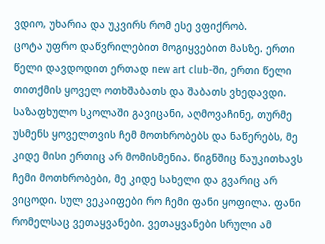ვდიო, უხარია და უკვირს რომ ესე ვფიქრობ.
ცოტა უფრო დაწვრილებით მოგიყვებით მასზე. ერთი წელი დავდოდით ერთად new art club-ში, ერთი წელი თითქმის ყოველ ოთხშაბათს და შაბათს ვხედავდი. საზაფხულო სკოლაში გავიცანი, აღმოვაჩინე, თურმე უსმენს ყოველთვის ჩემ მოთხრობებს და ნაწერებს, მე კიდე მისი ერთიც არ მომისმენია. წიგნშიც წაუკითხავს ჩემი მოთხრობები, მე კიდე სახელი და გვარიც არ ვიცოდი. სულ ვეკაიფები რო ჩემი ფანი ყოფილა. ფანი რომელსაც ვეთაყვანები. ვეთაყვანები სრული ამ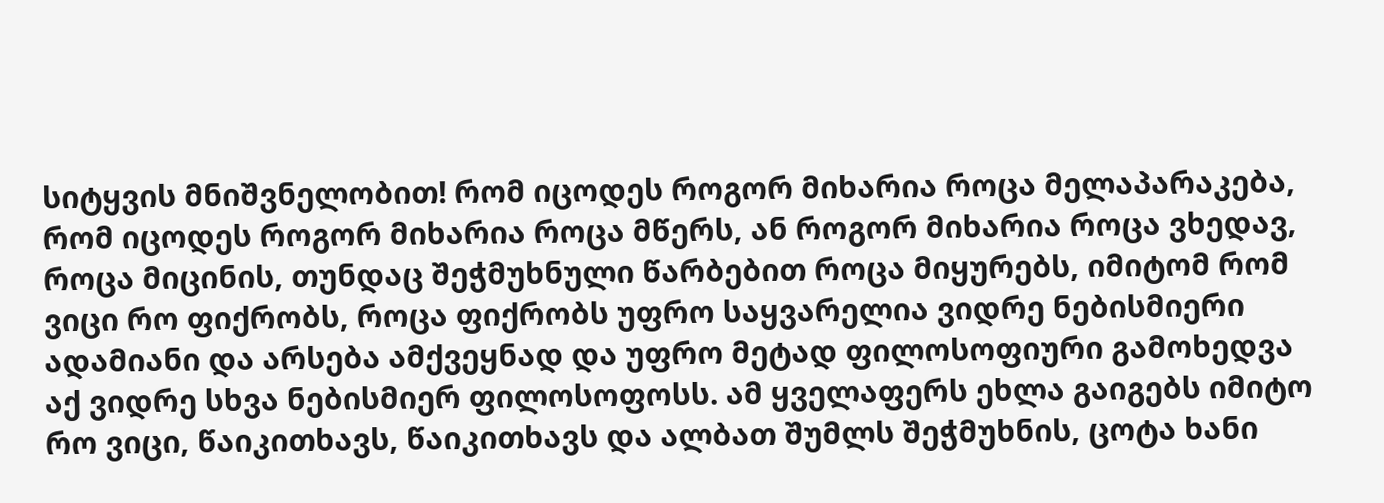სიტყვის მნიშვნელობით! რომ იცოდეს როგორ მიხარია როცა მელაპარაკება, რომ იცოდეს როგორ მიხარია როცა მწერს, ან როგორ მიხარია როცა ვხედავ, როცა მიცინის, თუნდაც შეჭმუხნული წარბებით როცა მიყურებს, იმიტომ რომ ვიცი რო ფიქრობს, როცა ფიქრობს უფრო საყვარელია ვიდრე ნებისმიერი ადამიანი და არსება ამქვეყნად და უფრო მეტად ფილოსოფიური გამოხედვა აქ ვიდრე სხვა ნებისმიერ ფილოსოფოსს. ამ ყველაფერს ეხლა გაიგებს იმიტო რო ვიცი, წაიკითხავს, წაიკითხავს და ალბათ შუმლს შეჭმუხნის, ცოტა ხანი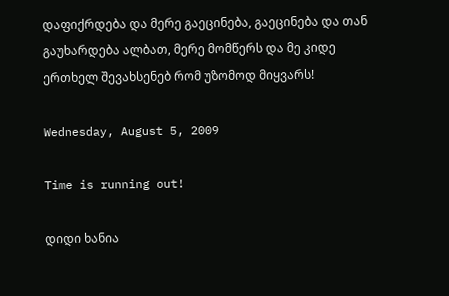დაფიქრდება და მერე გაეცინება, გაეცინება და თან გაუხარდება ალბათ, მერე მომწერს და მე კიდე ერთხელ შევახსენებ რომ უზომოდ მიყვარს!

Wednesday, August 5, 2009

Time is running out!

დიდი ხანია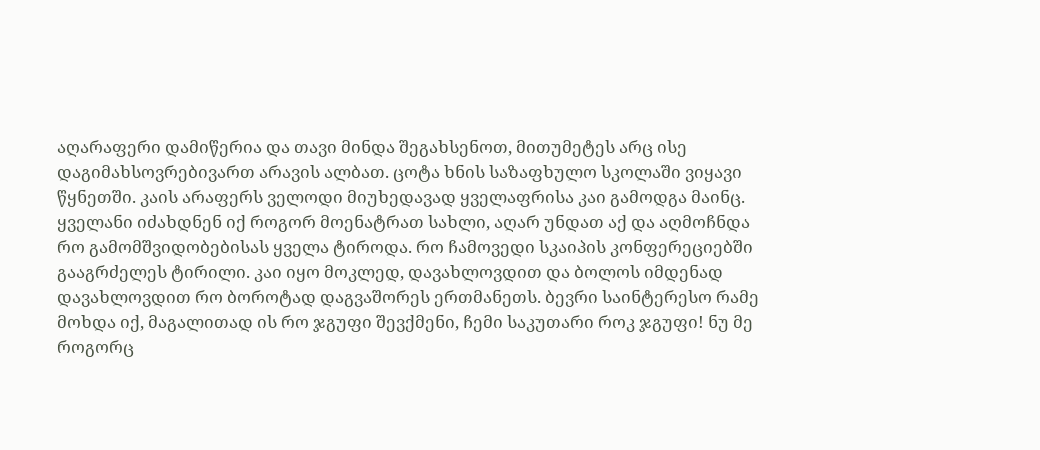აღარაფერი დამიწერია და თავი მინდა შეგახსენოთ, მითუმეტეს არც ისე დაგიმახსოვრებივართ არავის ალბათ. ცოტა ხნის საზაფხულო სკოლაში ვიყავი წყნეთში. კაის არაფერს ველოდი მიუხედავად ყველაფრისა კაი გამოდგა მაინც. ყველანი იძახდნენ იქ როგორ მოენატრათ სახლი, აღარ უნდათ აქ და აღმოჩნდა რო გამომშვიდობებისას ყველა ტიროდა. რო ჩამოვედი სკაიპის კონფერეციებში გააგრძელეს ტირილი. კაი იყო მოკლედ, დავახლოვდით და ბოლოს იმდენად დავახლოვდით რო ბოროტად დაგვაშორეს ერთმანეთს. ბევრი საინტერესო რამე მოხდა იქ, მაგალითად ის რო ჯგუფი შევქმენი, ჩემი საკუთარი როკ ჯგუფი! ნუ მე როგორც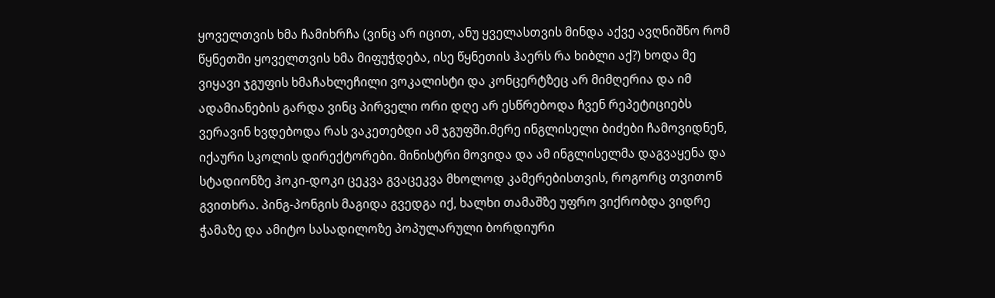ყოველთვის ხმა ჩამიხრჩა (ვინც არ იცით, ანუ ყველასთვის მინდა აქვე ავღნიშნო რომ წყნეთში ყოველთვის ხმა მიფუჭდება, ისე წყნეთის ჰაერს რა ხიბლი აქ?) ხოდა მე ვიყავი ჯგუფის ხმაჩახლეჩილი ვოკალისტი და კონცერტზეც არ მიმღერია და იმ ადამიანების გარდა ვინც პირველი ორი დღე არ ესწრებოდა ჩვენ რეპეტიციებს ვერავინ ხვდებოდა რას ვაკეთებდი ამ ჯგუფში.მერე ინგლისელი ბიძები ჩამოვიდნენ, იქაური სკოლის დირექტორები. მინისტრი მოვიდა და ამ ინგლისელმა დაგვაყენა და სტადიონზე ჰოკი-დოკი ცეკვა გვაცეკვა მხოლოდ კამერებისთვის, როგორც თვითონ გვითხრა. პინგ-პონგის მაგიდა გვედგა იქ, ხალხი თამაშზე უფრო ვიქრობდა ვიდრე ჭამაზე და ამიტო სასადილოზე პოპულარული ბორდიური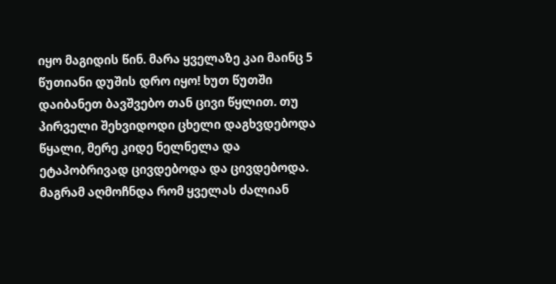იყო მაგიდის წინ. მარა ყველაზე კაი მაინც 5 წუთიანი დუშის დრო იყო! ხუთ წუთში დაიბანეთ ბავშვებო თან ცივი წყლით. თუ პირველი შეხვიდოდი ცხელი დაგხვდებოდა წყალი, მერე კიდე ნელნელა და ეტაპობრივად ცივდებოდა და ცივდებოდა. მაგრამ აღმოჩნდა რომ ყველას ძალიან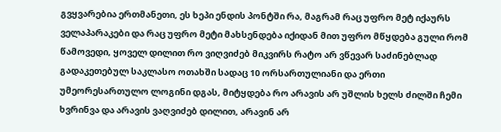გვყვარებია ერთმანეთი, ეს ხეპი ენდის პონტში რა, მაგრამ რაც უფრო მეტ იქაურს ველაპარაკები და რაც უფრო მეტი მახსენდება იქიდან მით უფრო მწყდება გული რომ წამოვედი, ყოველ დილით რო ვიღვიძებ მიკვირს რატო არ ვწევარ საძინებლად გადაკეთებულ საკლასო ოთახში სადაც 10 ორსართულიანი და ერთი უმეორესართულო ლოგინი დგას, მიტყდება რო არავის არ უშლის ხელს ძილში ჩემი ხვრინვა და არავის ვაღვიძებ დილით, არავინ არ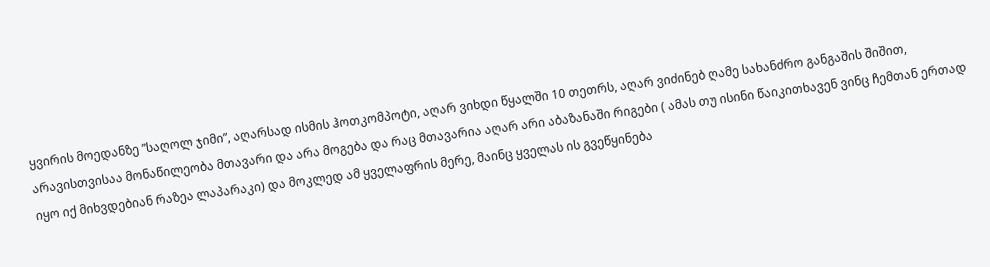ყვირის მოედანზე ”საღოლ ჯიმი”, აღარსად ისმის ჰოთკომპოტი, აღარ ვიხდი წყალში 10 თეთრს, აღარ ვიძინებ ღამე სახანძრო განგაშის შიშით, არავისთვისაა მონაწილეობა მთავარი და არა მოგება და რაც მთავარია აღარ არი აბაზანაში რიგები ( ამას თუ ისინი წაიკითხავენ ვინც ჩემთან ერთად იყო იქ მიხვდებიან რაზეა ლაპარაკი) და მოკლედ ამ ყველაფრის მერე, მაინც ყველას ის გვეწყინება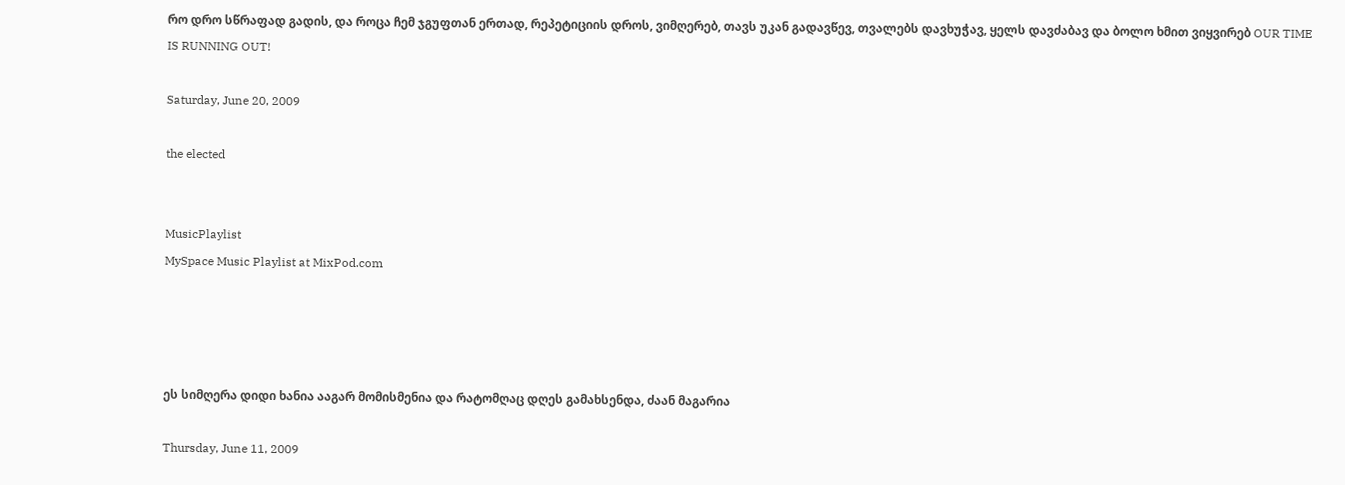რო დრო სწრაფად გადის, და როცა ჩემ ჯგუფთან ერთად, რეპეტიციის დროს, ვიმღერებ, თავს უკან გადავწევ, თვალებს დავხუჭავ, ყელს დავძაბავ და ბოლო ხმით ვიყვირებ OUR TIME IS RUNNING OUT!

Saturday, June 20, 2009

the elected


MusicPlaylist
MySpace Music Playlist at MixPod.com




ეს სიმღერა დიდი ხანია ააგარ მომისმენია და რატომღაც დღეს გამახსენდა, ძაან მაგარია

Thursday, June 11, 2009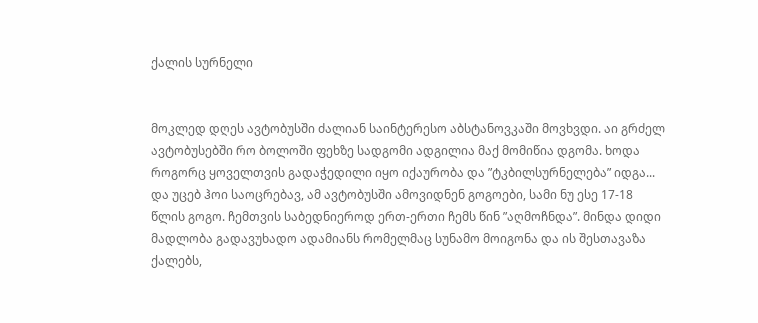ქალის სურნელი


მოკლედ დღეს ავტობუსში ძალიან საინტერესო აბსტანოვკაში მოვხვდი. აი გრძელ ავტობუსებში რო ბოლოში ფეხზე სადგომი ადგილია მაქ მომიწია დგომა. ხოდა როგორც ყოველთვის გადაჭედილი იყო იქაურობა და ”ტკბილსურნელება” იდგა... და უცებ ჰოი საოცრებავ, ამ ავტობუსში ამოვიდნენ გოგოები, სამი ნუ ესე 17-18 წლის გოგო. ჩემთვის საბედნიეროდ ერთ-ერთი ჩემს წინ ”აღმოჩნდა”. მინდა დიდი მადლობა გადავუხადო ადამიანს რომელმაც სუნამო მოიგონა და ის შესთავაზა ქალებს,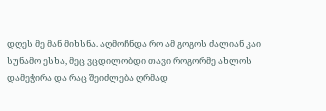დღეს მე მან მიხსნა. აღმოჩნდა რო ამ გოგოს ძალიან კაი სუნამო ესხა, მეც ვცდილობდი თავი როგორმე ახლოს დამეჭირა და რაც შეიძლება ღრმად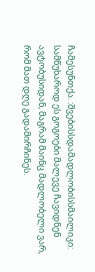ჩამესუნთქა. :შვებისსდამადლობისსმაილიკი:
სამწუხაროდ ეს გოგოები მალევე ჩავიდნენ ავტობუსიდან, მაგრამ მაინც მადლობელი ვარ, რომ მათ დღე გადამირჩინეს.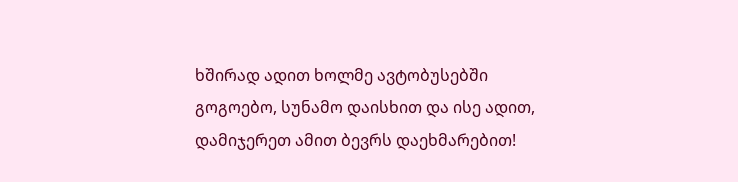ხშირად ადით ხოლმე ავტობუსებში გოგოებო, სუნამო დაისხით და ისე ადით, დამიჯერეთ ამით ბევრს დაეხმარებით!